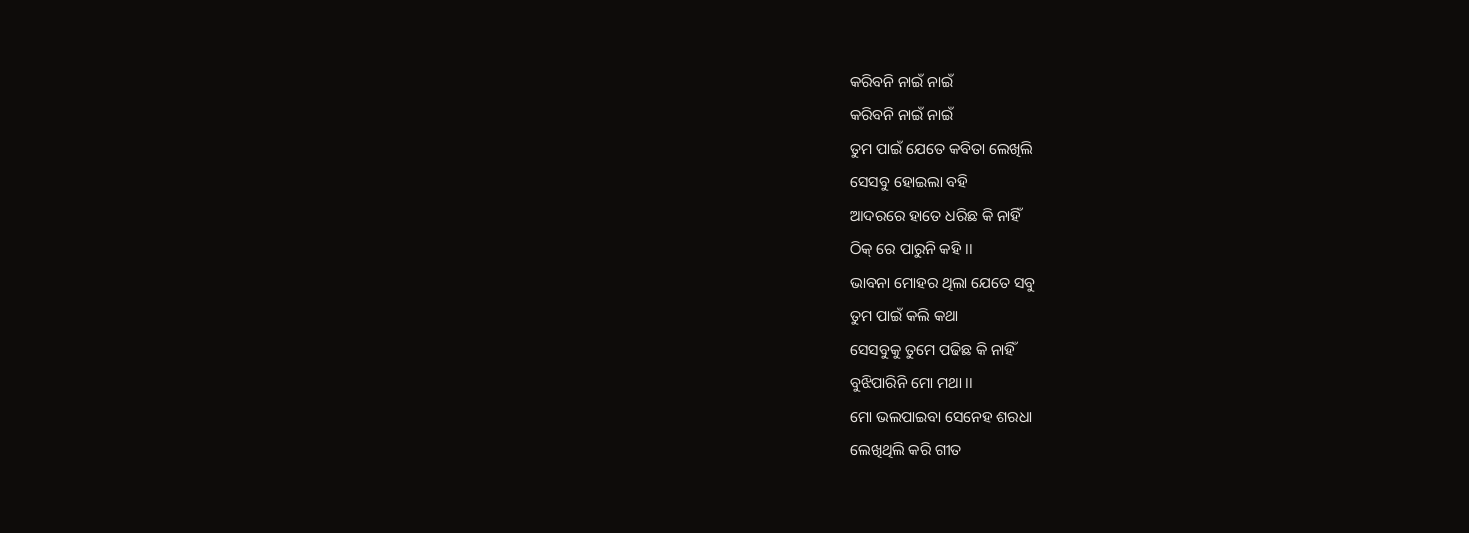କରିବନି ନାଇଁ ନାଇଁ
କରିବନି ନାଇଁ ନାଇଁ
ତୁମ ପାଇଁ ଯେତେ କବିତା ଲେଖିଲି
ସେସବୁ ହୋଇଲା ବହି
ଆଦରରେ ହାତେ ଧରିଛ କି ନାହିଁ
ଠିକ୍ ରେ ପାରୁନି କହି ।।
ଭାବନା ମୋହର ଥିଲା ଯେତେ ସବୁ
ତୁମ ପାଇଁ କଲି କଥା
ସେସବୁକୁ ତୁମେ ପଢିଛ କି ନାହିଁ
ବୁଝିପାରିନି ମୋ ମଥା ।।
ମୋ ଭଲପାଇବା ସେନେହ ଶରଧା
ଲେଖିଥିଲି କରି ଗୀତ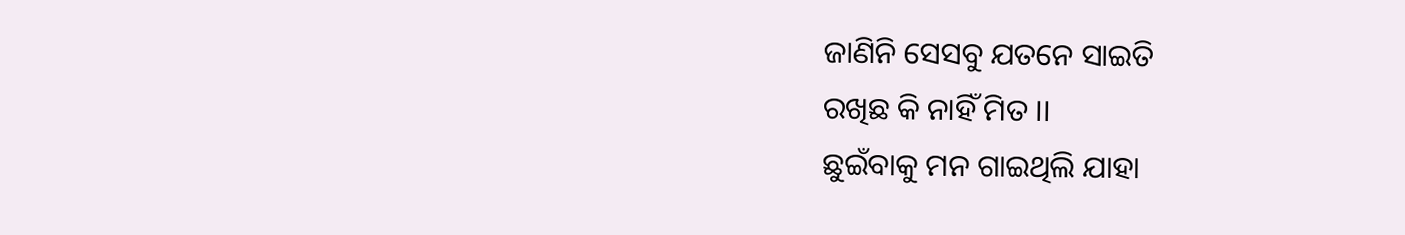ଜାଣିନି ସେସବୁ ଯତନେ ସାଇତି
ରଖିଛ କି ନାହିଁ ମିତ ।।
ଛୁଇଁବାକୁ ମନ ଗାଇଥିଲି ଯାହା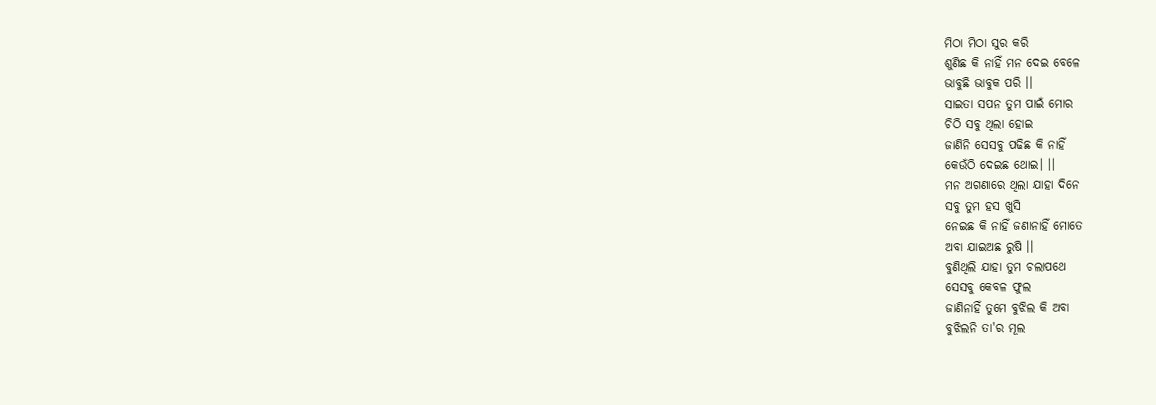ମିଠା ମିଠା ସୁର କରି
ଶୁଣିଛ କି ନାହିଁ ମନ ଦେଇ ବେଳେ
ଭାବୁଛି ଭାବୁକ ପରି ।।
ସାଇତା ସପନ ତୁମ ପାଇଁ ମୋର
ଚିଠି ସବୁ ଥିଲା ହୋଇ
ଜାଣିନି ସେସବୁ ପଢିଛ କି ନାହିଁ
କେଉଁଠି ଦେଇଛ ଥୋଇ। ।।
ମନ ଅଗଣାରେ ଥିଲା ଯାହା ଦିନେ
ସବୁ ତୁମ ହସ ଖୁସି
ନେଇଛ କି ନାହିଁ ଜଣାନାହିଁ ମୋତେ
ଅବା ଯାଇଅଛ ରୁଷି ।।
ବୁଣିଥିଲି ଯାହା ତୁମ ଚଲାପଥେ
ସେସବୁ କେବଳ ଫୁଲ
ଜାଣିନାହିଁ ତୁମେ ବୁଝିଲ କି ଅବା
ବୁଝିଲନି ତା'ର ମୂଲ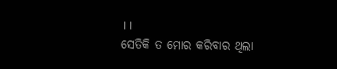।।
ସେତିକି ତ ମୋର କରିବାର ଥିଲା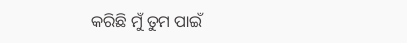କରିଛି ମୁଁ ତୁମ ପାଇଁ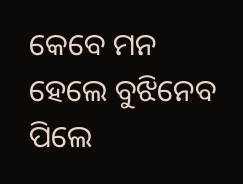କେବେ ମନ ହେଲେ ବୁଝିନେବ ପିଲେ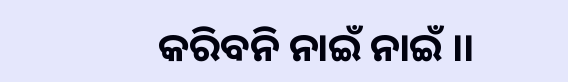କରିବନି ନାଇଁ ନାଇଁ ।।